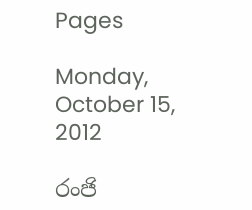Pages

Monday, October 15, 2012

රංජි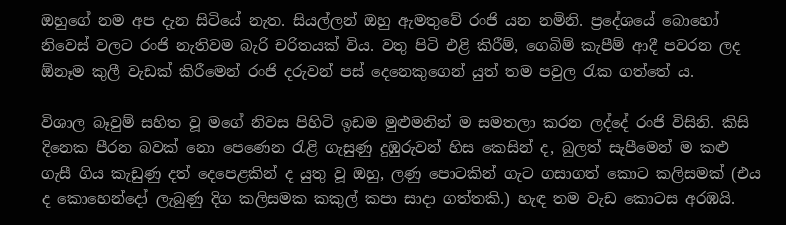ඔහුගේ නම අප දැන සිටියේ නැත. සියල්ලන් ඔහු ඇමතුවේ රංජි යන නමිනි. ප්‍රදේශයේ බොහෝ නිවෙස් වලට රංජි නැතිවම බැරි චරිතයක් විය. වතු පිටි එළි කිරීම්, ගෙබිම් කැපීම් ආදී පවරන ලද ඕනෑම කුලී වැඩක් කිරීමෙන් රංජි දරුවන් පස් දෙනෙකුගෙන් යුත් තම පවුල රැක ගත්තේ ය.

විශාල බෑවුම් සහිත වූ මගේ නිවස පිහිටි ඉඩම මුළුමනින් ම සමතලා කරන ලද්දේ රංජි විසිනි. කිසි දිනෙක පීරන බවක් නො පෙණෙන රැළි ගැසුණු දුඹුරුවන් හිස කෙසින් ද, බුලත් සැපීමෙන් ම කළු ගැසී ගිය කැඩුණු දත් දෙපෙළකින් ද යුතු වූ ඔහු, ලණු පොටකින් ගැට ගසාගත් කොට කලිසමක් (එය ද කොහෙන්දෝ ලැබුණු දිග කලිසමක කකුල් කපා සාදා ගත්තකි.) හැඳ තම වැඩ කොටස අරඹයි.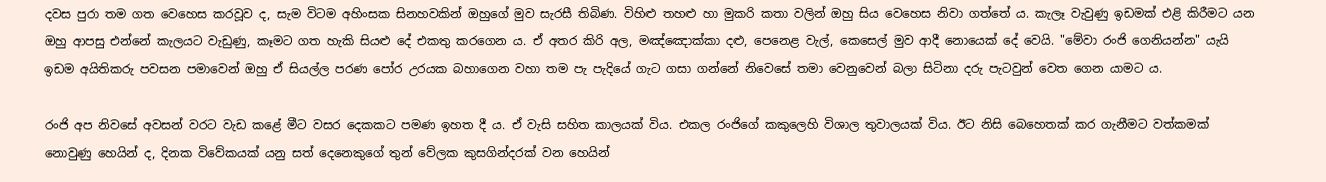දවස පුරා තම ගත වෙහෙස කරවූව ද, සැම විටම අහිංසක සිනහවකින් ඔහුගේ මුව සැරසී තිබිණ. විහිළු තහළු හා මුකරි කතා වලින් ඔහු සිය වෙහෙස නිවා ගත්තේ ය. කැලෑ වැවුණු ඉඩමක් එළි කිරීමට යන ඔහු ආපසු එන්නේ කැලයට වැඩුණු, කෑමට ගත හැකි සියළු දේ එකතු කරගෙන ය. ඒ අතර කිරි අල, මඤ්ඤොක්කා දළු, පෙනෙළ වැල්, කෙසෙල් මුව ආදී නොයෙක් දේ වෙයි. "මේවා රංජි ගෙනියන්න" යැයි ඉඩම අයිතිකරු පවසන පමාවෙන් ඔහු ඒ සියල්ල පරණ පෝර උරයක බහාගෙන වහා තම පැ පැදියේ ගැට ගසා ගන්නේ නිවෙසේ තමා වෙනුවෙන් බලා සිටිනා දරු පැටවුන් වෙත ගෙන යාමට ය.

රංජි අප නිවසේ අවසන් වරට වැඩ කළේ මීට වසර දෙකකට පමණ ඉහත දී ය. ඒ වැසි සහිත කාලයක් විය. එකල රංජිගේ කකුලෙහි විශාල තුවාලයක් විය. ඊට නිසි බෙහෙතක් කර ගැනීමට වත්කමක් නොවුණු හෙයින් ද, දිනක විවේකයක් යනු සත් දෙනෙකුගේ තුන් වේලක කුසගින්දරක් වන හෙයින්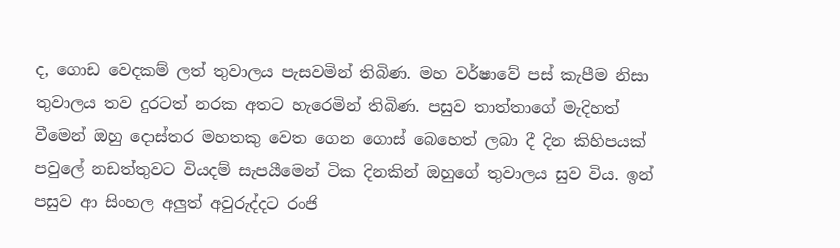ද, ගොඩ වෙදකම් ලත් තුවාලය පැසවමින් තිබිණ. මහ වර්ෂාවේ පස් කැපීම නිසා තුවාලය තව දුරටත් නරක අතට හැරෙමින් තිබිණ. පසුව තාත්තාගේ මැදිහත් වීමෙන් ඔහු දොස්තර මහතකු වෙත ගෙන ගොස් බෙහෙත් ලබා දී දින කිහිපයක් පවුලේ නඩත්තුවට වියදම් සැපයීමෙන් ටික දිනකින් ඔහුගේ තුවාලය සුව විය. ඉන් පසුව ආ සිංහල අලුත් අවුරුද්දට රංජි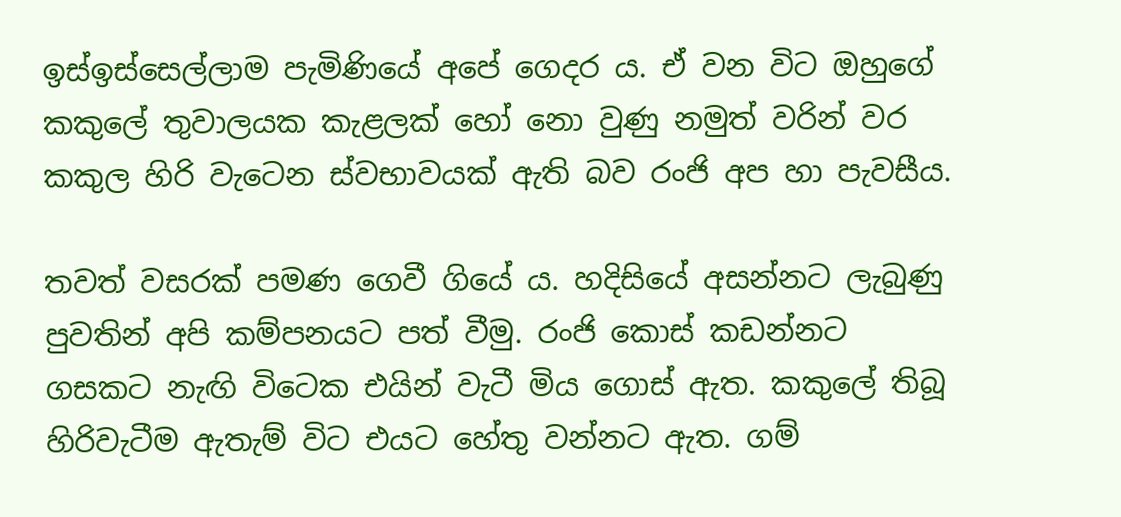ඉස්ඉස්සෙල්ලාම පැමිණියේ අපේ ගෙදර ය. ඒ වන විට ඔහුගේ කකුලේ තුවාලයක කැළලක් හෝ නො වුණු නමුත් වරින් වර කකුල හිරි වැටෙන ස්වභාවයක් ඇති බව රංජි අප හා පැවසීය.

තවත් වසරක් පමණ ගෙවී ගියේ ය. හදිසියේ අසන්නට ලැබුණු පුවතින් අපි කම්පනයට පත් වීමු. රංජි කොස් කඩන්නට ගසකට නැඟි විටෙක එයින් වැටී මිය ගොස් ඇත. කකුලේ තිබූ හිරිවැටීම ඇතැම් විට එයට හේතු වන්නට ඇත. ගම්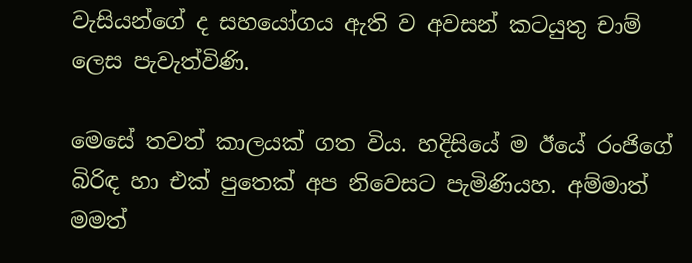වැසියන්ගේ ද සහයෝගය ඇති ව අවසන් කටයුතු චාම් ලෙස පැවැත්විණි.

මෙසේ තවත් කාලයක් ගත විය. හදිසියේ ම ඊයේ රංජිගේ බිරිඳ හා එක් පුතෙක් අප නිවෙසට පැමිණියහ. අම්මාත් මමත්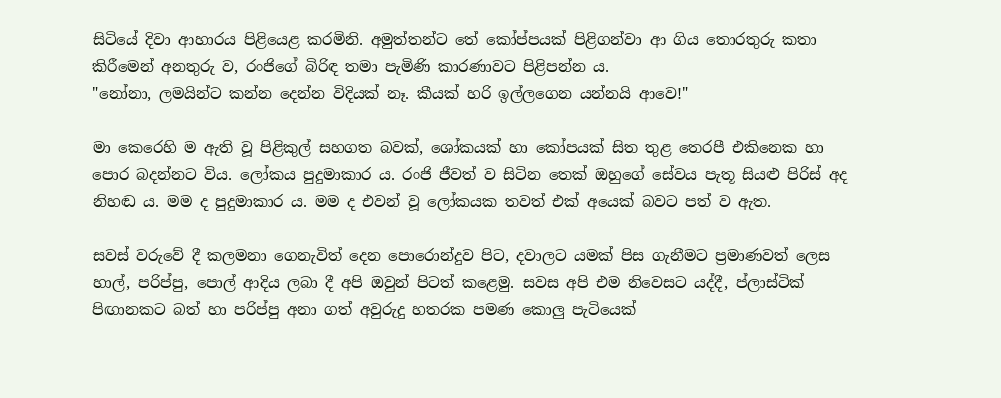සිටියේ දිවා ආහාරය පිළියෙළ කරමිනි. අමුත්තන්ට තේ කෝප්පයක් පිළිගන්වා ආ ගිය තොරතුරු කතා කිරීමෙන් අනතුරු ව, රංජිගේ බිරිඳ තමා පැමිණි කාරණාවට පිළිපන්න ය.
"නෝනා, ලමයින්ට කන්න දෙන්න විදියක් නෑ. කීයක් හරි ඉල්ලගෙන යන්නයි ආවෙ!"

මා කෙරෙහි ම ඇති වූ පිළිකුල් සහගත බවක්, ශෝකයක් හා කෝපයක් සිත තුළ තෙරපී එකිනෙක හා පොර බදන්නට විය. ලෝකය පුදුමාකාර ය. රංජි ජීවත් ව සිටින තෙක් ඔහුගේ සේවය පැතූ සියළු පිරිස් අද නිහඬ ය. මම ද පුදුමාකාර ය. මම ද එවන් වූ ලෝකයක තවත් එක් අයෙක් බවට පත් ව ඇත.

සවස් වරුවේ දී කලමනා ගෙනැවිත් දෙන පොරොන්දුව පිට, දවාලට යමක් පිස ගැනීමට ප්‍රමාණවත් ලෙස හාල්, පරිප්පු, පොල් ආදිය ලබා දී අපි ඔවුන් පිටත් කළෙමු. සවස අපි එම නිවෙසට යද්දී, ප්ලාස්ටික් පිඟානකට බත් හා පරිප්පු අනා ගත් අවුරුදු හතරක පමණ කොලු පැටියෙක්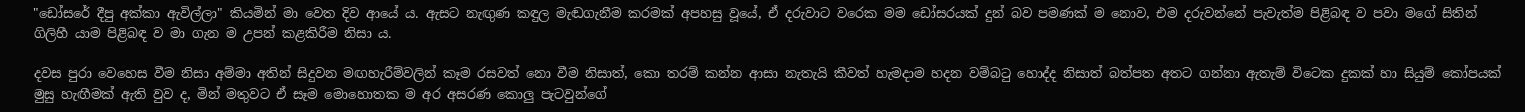"ඩෝසරේ දීපු අක්කා ඇවිල්ලා" කියමින් මා වෙත දිව ආයේ ය. ඇසට නැඟුණ කඳුල මැඬගැනීම කරමක් අපහසු වූයේ, ඒ දරුවාට වරෙක මම ඩෝසරයක් දුන් බව පමණක් ම නොව, එම දරුවන්නේ පැවැත්ම පිළිබඳ ව පවා මගේ සිතින් ගිලිහී යාම පිළිබඳ ව මා ගැන ම උපන් කළකිරීම නිසා ය.

දවස පුරා වෙහෙස වීම නිසා අම්මා අතින් සිදුවන මඟහැරීම්වලින් කෑම රසවත් නො වීම නිසාත්, කො තරම් කන්න ආසා නැතැයි කීවත් හැමදාම හදන වම්බටු හොද්ද නිසාත් බත්පත අතට ගන්නා ඇතැම් විටෙක දුකක් හා සියුම් කෝපයක් මුසු හැඟීමක් ඇති වුව ද, මින් මතුවට ඒ සෑම මොහොතක ම අර අසරණ කොලු පැටවුන්ගේ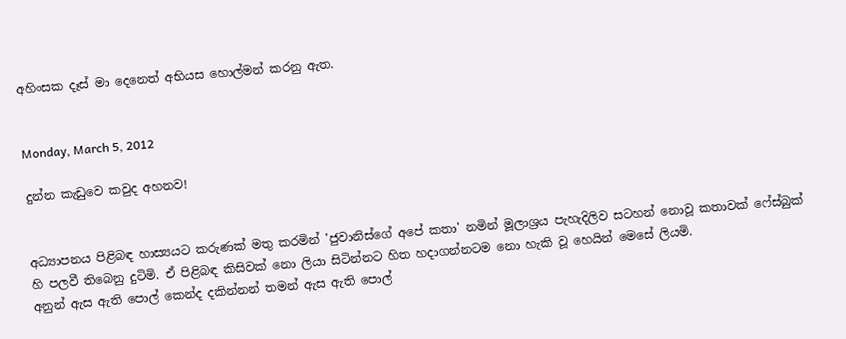අහිංසක දෑස් මා දෙනෙත් අභියස හොල්මන් කරනු ඇත.


Monday, March 5, 2012

දුන්න කැඩුවෙ කවුද අහනව!


අධ්‍යාපනය පිළිබඳ හාස්‍යයට කරුණක් මතු කරමින් 'ජුවානිස්ගේ අපේ කතා' නමින් මූලාශ්‍රය පැහැදිලිව සටහන් නොවූ කතාවක් ෆේස්බුක් හි පලවී තිබෙනු දුටිමි. ඒ පිළිබඳ කිසිවක් නො ලියා සිටින්නට හිත හදාගන්නටම නො හැකි වූ හෙයින් මෙසේ ලියමි.
අනුන් ඇස ඇති පොල් කෙන්ද දකින්නන් තමන් ඇස ඇති පොල්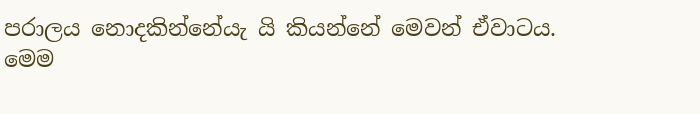පරාලය නොදකින්නේයැ යි කියන්නේ මෙවන් ඒවාටය.
මෙම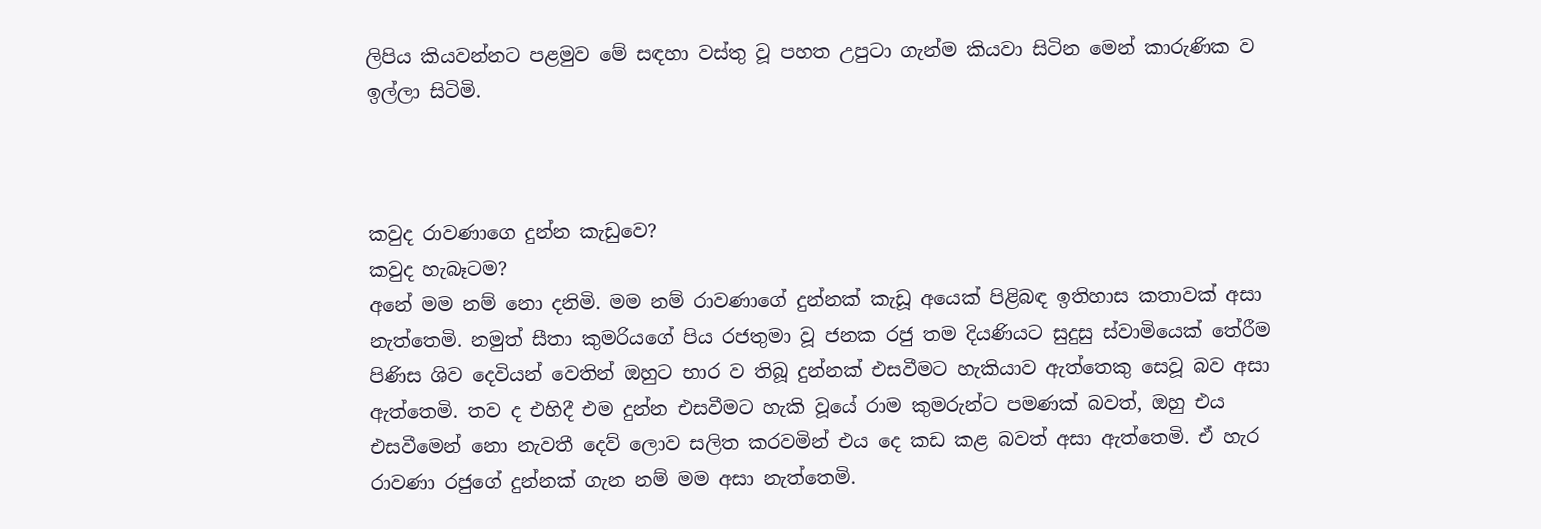ලිපිය කියවන්නට පළමුව මේ සඳහා වස්තු වූ පහත උපුටා ගැන්ම කියවා සිටින මෙන් කාරුණික ව ඉල්ලා සිටිමි.



කවුද රාවණාගෙ දුන්න කැඩුවෙ?
කවුද හැබෑටම?
අනේ මම නම් නො දනිමි. මම නම් රාවණාගේ දුන්නක් කැඩූ අයෙක් පිළිබඳ ඉතිහාස කතාවක් අසා නැත්තෙමි. නමුත් සීතා කුමරියගේ පිය රජතුමා වූ ජනක රජු තම දියණියට සුදුසු ස්වාමියෙක් තේරීම පිණිස ශිව දෙවියන් වෙතින් ඔහුට භාර ව තිබූ දුන්නක් එසවීමට හැකියාව ඇත්තෙකු සෙවූ බව අසා ඇත්තෙමි. තව ද එහිදී එම දුන්න එසවීමට හැකි වූයේ රාම කුමරුන්ට පමණක් බවත්, ඔහු එය එසවීමෙන් නො නැවතී දෙව් ලොව සලිත කරවමින් එය දෙ කඩ කළ බවත් අසා ඇත්තෙමි. ඒ හැර රාවණා රජුගේ දුන්නක් ගැන නම් මම අසා නැත්තෙමි.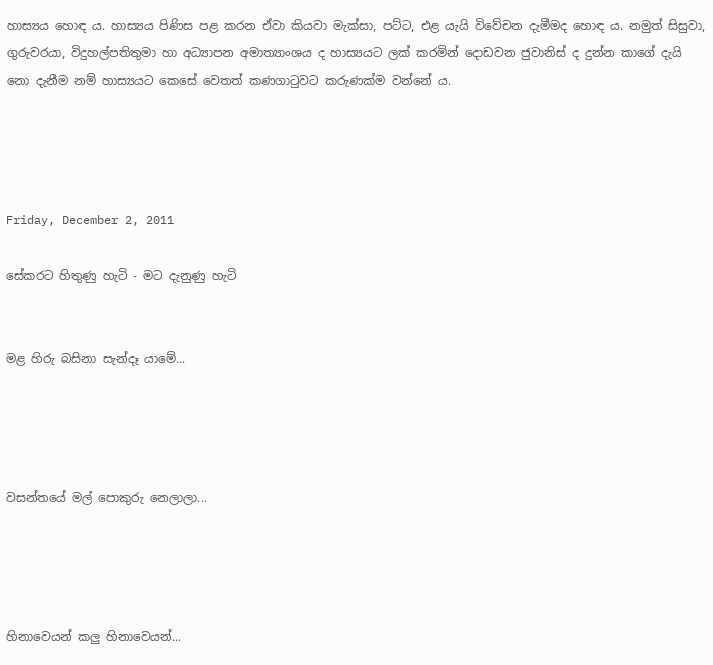හාස්‍යය හොඳ ය. හාස්‍යය පිණිස පළ කරන ඒවා කියවා මැක්සා, පට්ට, එළ යැයි විවේචන දැමීමද හොඳ ය. නමුත් සිසුවා, ගුරුවරයා, විදුහල්පතිතුමා හා අධ්‍යාපන අමාත්‍යාංශය ද හාස්‍යයට ලක් කරමින් දොඩවන ජුවානිස් ද දුන්න කාගේ දැයි නො දැනීම නම් හාස්‍යයට කෙසේ වෙතත් කණගාටුවට කරුණක්ම වන්නේ ය.




Friday, December 2, 2011

සේකරට හිතුණු හැටි - මට දැනුණු හැටි


මළ හිරු බසිනා සැන්දෑ යාමේ...




වසන්තයේ මල් පොකුරු නෙලාලා...




හිනාවෙයන් කලු හිනාවෙයන්...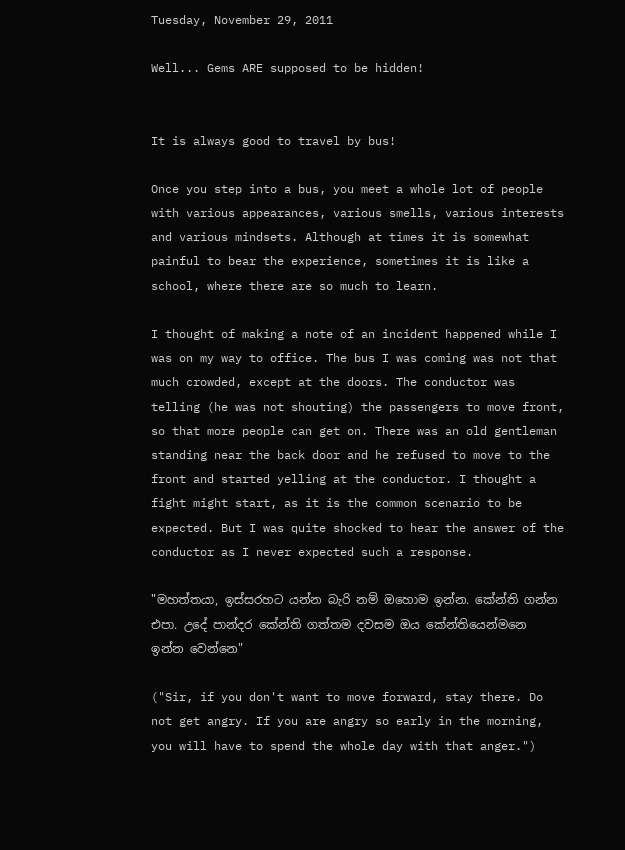Tuesday, November 29, 2011

Well... Gems ARE supposed to be hidden!


It is always good to travel by bus!

Once you step into a bus, you meet a whole lot of people with various appearances, various smells, various interests and various mindsets. Although at times it is somewhat painful to bear the experience, sometimes it is like a school, where there are so much to learn.

I thought of making a note of an incident happened while I was on my way to office. The bus I was coming was not that much crowded, except at the doors. The conductor was telling (he was not shouting) the passengers to move front, so that more people can get on. There was an old gentleman standing near the back door and he refused to move to the front and started yelling at the conductor. I thought a fight might start, as it is the common scenario to be expected. But I was quite shocked to hear the answer of the conductor as I never expected such a response.

"මහත්තයා, ඉස්සරහට යන්න බැරි නම් ඔහොම ඉන්න. කේන්ති ගන්න එපා. උදේ පාන්දර කේන්ති ගත්තම දවසම ඔය කේන්තියෙන්මනෙ ඉන්න වෙන්නෙ"

("Sir, if you don't want to move forward, stay there. Do not get angry. If you are angry so early in the morning, you will have to spend the whole day with that anger.")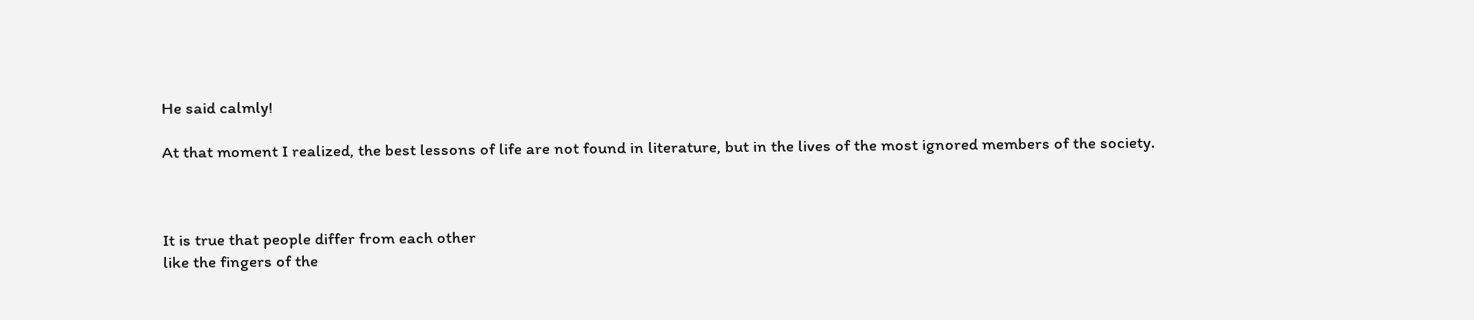He said calmly!

At that moment I realized, the best lessons of life are not found in literature, but in the lives of the most ignored members of the society.



It is true that people differ from each other
like the fingers of the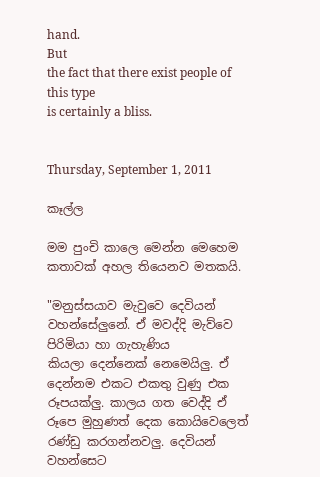hand.
But
the fact that there exist people of this type
is certainly a bliss.


Thursday, September 1, 2011

කෑල්ල

මම පුංචි කාලෙ මෙන්න මෙහෙම කතාවක් අහල තියෙනව මතකයි.

"මනුස්සයාව මැවුවෙ දෙවියන් වහන්සේලුනේ. ඒ මවද්දි මැව්වෙ පිරිමියා හා ගැහැණිය
කියලා දෙන්නෙක් නෙමෙයිලු. ඒ දෙන්නම එකට එකතු වුණු එක රූපයක්ලු. කාලය ගත වෙද්දි ඒ රූපෙ මුහුණත් දෙක කොයිවෙලෙත් රණ්ඩු කරගන්නවලු. දෙවියන් වහන්සෙට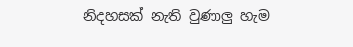නිදහසක් නැති වුණාලු හැම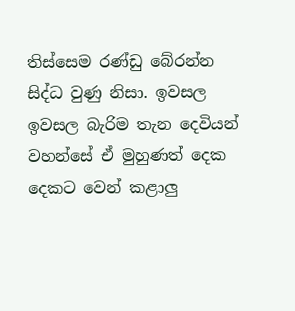තිස්සෙම රණ්ඩු බේරන්න සිද්ධ වුණු නිසා. ඉවසල ඉවසල බැරිම තැන දෙවියන් වහන්සේ ඒ මුහුණත් දෙක දෙකට වෙන් කළාලු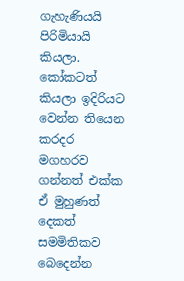ගැහැණියයි පිරිමියායි කියලා. කෝකටත් කියලා ඉදිරියට වෙන්න තියෙන කරදර මගහරව ගන්නත් එක්ක ඒ මුහුණත් දෙකත් සමමිතිකව බෙදෙන්න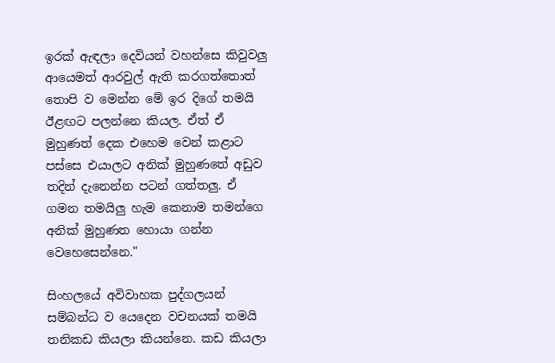ඉරක් ඇඳලා දෙවියන් වහන්සෙ කිවුවලු ආයෙමත් ආරවුල් ඇති කරගත්තොත් තොපි ව මෙන්න මේ ඉර දිගේ තමයි ඊළඟට පලන්නෙ කියල. ඒත් ඒ මුහුණත් දෙක එහෙම වෙන් කළාට පස්සෙ එයාලට අනික් මුහුණතේ අඩුව තදින් දැනෙන්න පටන් ගත්තලු. ඒ ගමන තමයිලු හැම කෙනාම තමන්ගෙ අනික් මුහුණත හොයා ගන්න වෙහෙසෙන්නෙ."

සිංහලයේ අවිවාහක පුද්ගලයන් සම්බන්ධ ව යෙදෙන වචනයක් තමයි තනිකඩ කියලා කියන්නෙ. කඩ කියලා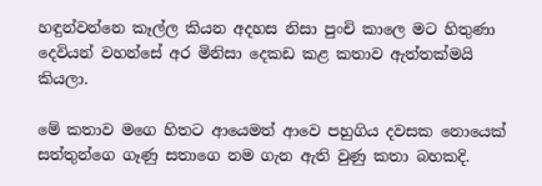හඳුන්වන්නෙ කෑල්ල කියන අදහස නිසා පුංචි කාලෙ මට හිතුණා දෙවියන් වහන්සේ අර මිනිසා දෙකඩ කළ කතාව ඇත්තක්මයි කියලා.

මේ කතාව මගෙ හිතට ආයෙමත් ආවෙ පහුගිය දවසක නොයෙක් සත්තුන්ගෙ ගෑණු සතාගෙ නම ගැන ඇති වුණු කතා බහකදි.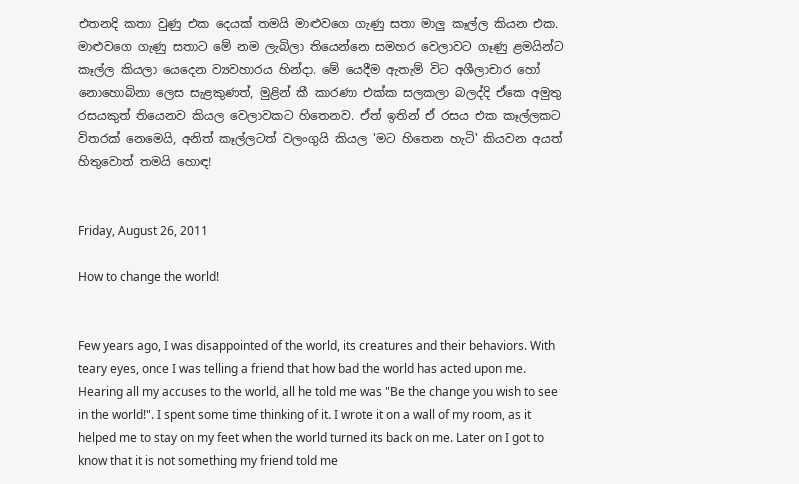එතනදි කතා වුණු එක දෙයක් තමයි මාළුවගෙ ගැණු සතා මාලු කෑල්ල කියන එක. මාළුවගෙ ගැණු සතාට මේ නම ලැබිලා තියෙන්නෙ සමහර වෙලාවට ගෑණු ළමයින්ට කෑල්ල කියලා යෙදෙන ව්‍යවහාරය හින්දා. මේ යෙදීම ඇතැම් විට අශීලාචාර හෝ නොහොබිනා ලෙස සැළකුණත්, මුළින් කී කාරණා එක්ක සලකලා බලද්දි ඒකෙ අමුතු රසයකුත් තියෙනව කියල වෙලාවකට හිතෙනව. ඒත් ඉතින් ඒ රසය එක කෑල්ලකට විතරක් නෙමෙයි, අනිත් කෑල්ලටත් වලංගුයි කියල 'මට හිතෙන හැටි' කියවන අයත් හිතුවොත් තමයි හොඳ!


Friday, August 26, 2011

How to change the world!


Few years ago, I was disappointed of the world, its creatures and their behaviors. With teary eyes, once I was telling a friend that how bad the world has acted upon me. Hearing all my accuses to the world, all he told me was "Be the change you wish to see in the world!". I spent some time thinking of it. I wrote it on a wall of my room, as it helped me to stay on my feet when the world turned its back on me. Later on I got to know that it is not something my friend told me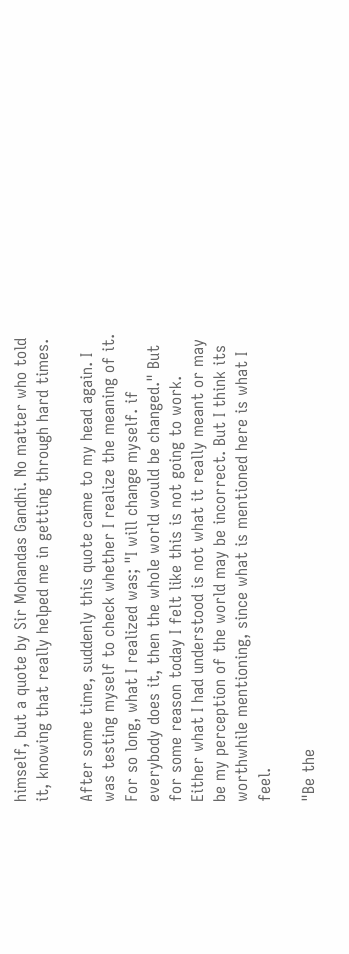himself, but a quote by Sir Mohandas Gandhi. No matter who told it, knowing that really helped me in getting through hard times.

After some time, suddenly this quote came to my head again. I was testing myself to check whether I realize the meaning of it. For so long, what I realized was; "I will change myself. if everybody does it, then the whole world would be changed." But for some reason today I felt like this is not going to work. Either what I had understood is not what it really meant or may be my perception of the world may be incorrect. But I think its worthwhile mentioning, since what is mentioned here is what I feel.

"Be the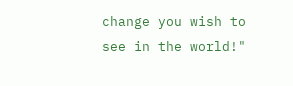change you wish to see in the world!"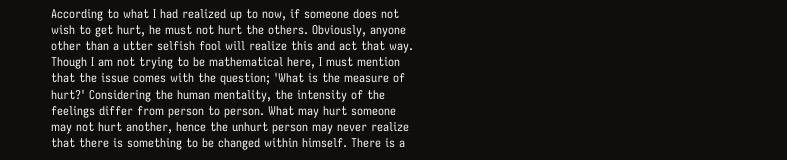According to what I had realized up to now, if someone does not wish to get hurt, he must not hurt the others. Obviously, anyone other than a utter selfish fool will realize this and act that way. Though I am not trying to be mathematical here, I must mention that the issue comes with the question; 'What is the measure of hurt?' Considering the human mentality, the intensity of the feelings differ from person to person. What may hurt someone may not hurt another, hence the unhurt person may never realize that there is something to be changed within himself. There is a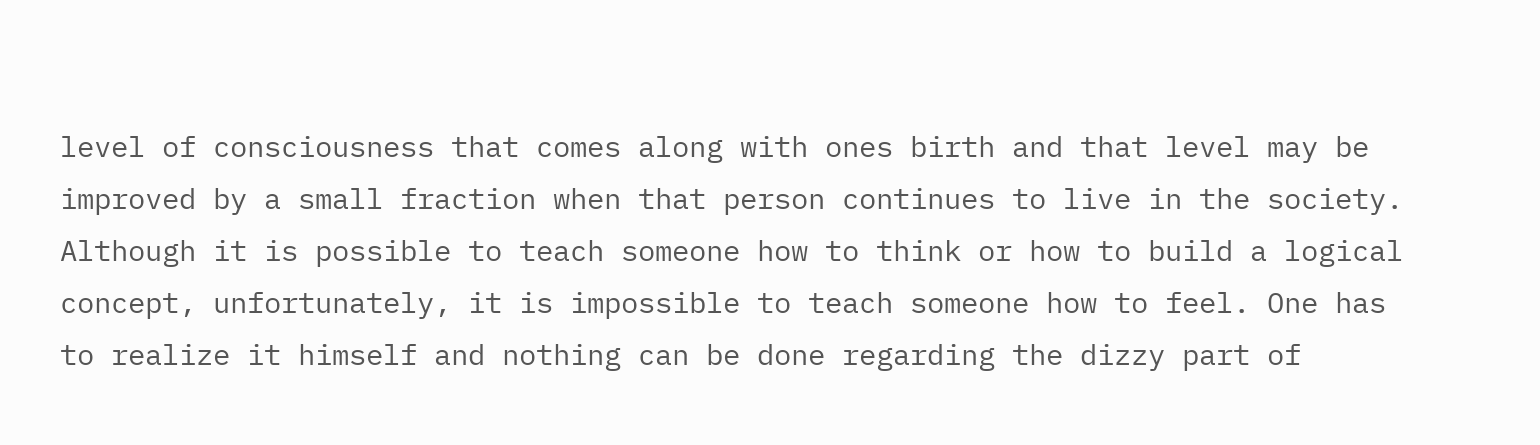level of consciousness that comes along with ones birth and that level may be improved by a small fraction when that person continues to live in the society. Although it is possible to teach someone how to think or how to build a logical concept, unfortunately, it is impossible to teach someone how to feel. One has to realize it himself and nothing can be done regarding the dizzy part of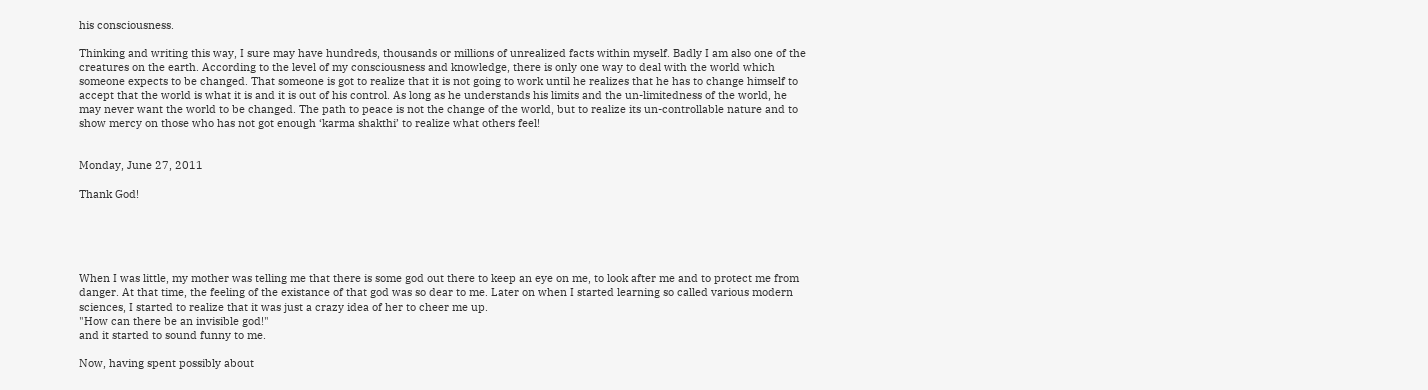his consciousness.

Thinking and writing this way, I sure may have hundreds, thousands or millions of unrealized facts within myself. Badly I am also one of the creatures on the earth. According to the level of my consciousness and knowledge, there is only one way to deal with the world which someone expects to be changed. That someone is got to realize that it is not going to work until he realizes that he has to change himself to accept that the world is what it is and it is out of his control. As long as he understands his limits and the un-limitedness of the world, he may never want the world to be changed. The path to peace is not the change of the world, but to realize its un-controllable nature and to show mercy on those who has not got enough ‘karma shakthi’ to realize what others feel!


Monday, June 27, 2011

Thank God!





When I was little, my mother was telling me that there is some god out there to keep an eye on me, to look after me and to protect me from danger. At that time, the feeling of the existance of that god was so dear to me. Later on when I started learning so called various modern sciences, I started to realize that it was just a crazy idea of her to cheer me up.
"How can there be an invisible god!"
and it started to sound funny to me.

Now, having spent possibly about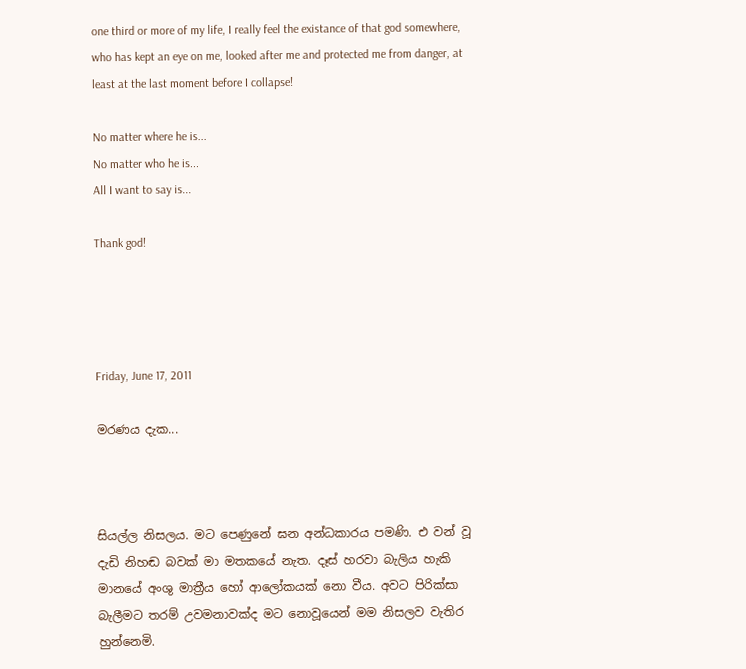one third or more of my life, I really feel the existance of that god somewhere, who has kept an eye on me, looked after me and protected me from danger, at least at the last moment before I collapse!

No matter where he is...
No matter who he is...
All I want to say is...

Thank god!




Friday, June 17, 2011

මරණය දැක...



සියල්ල නිසලය. මට පෙණුනේ ඝන අන්ධකාරය පමණි. එ වන් වූ දැඩි නිහඬ බවක් මා මතකයේ නැත. දෑස් හරවා බැලිය හැකි මානයේ අංශු මාත්‍රීය හෝ ආලෝකයක් නො වීය. අවට පිරික්සා බැලීමට තරම් උවමනාවක්ද මට නොවූයෙන් මම නිසලව වැතිර හුන්නෙමි.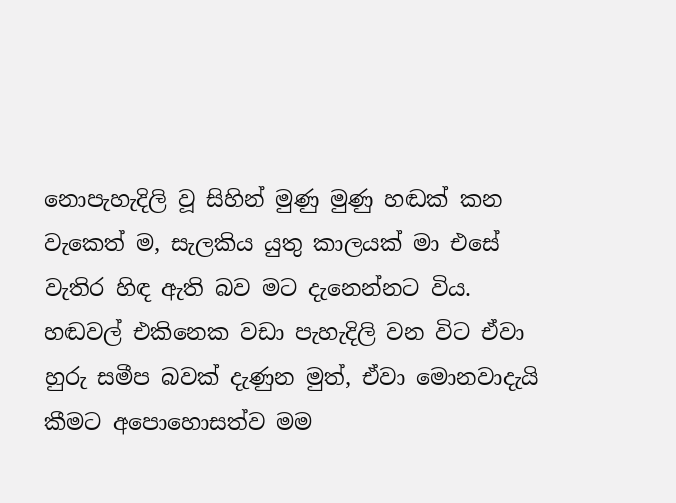නොපැහැදිලි වූ සිහින් මුණු මුණු හඬක් කන වැකෙත් ම, සැලකිය යුතු කාලයක් මා එසේ වැතිර හිඳ ඇති බව මට දැනෙන්නට විය. හඬවල් එකිනෙක වඩා පැහැදිලි වන විට ඒවා හුරු සමීප බවක් දැණුන මුත්, ඒවා මොනවාදැයි කීමට අපොහොසත්ව මම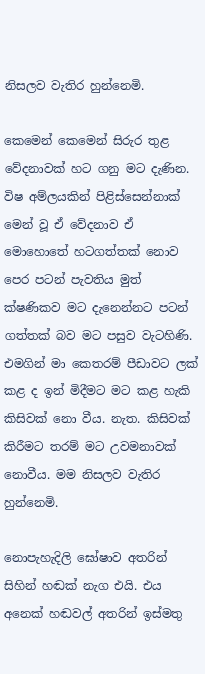නිසලව වැතිර හුන්නෙමි.

කෙමෙන් කෙමෙන් සිරුර තුළ වේදනාවක් හට ගනු මට දැණින. විෂ අම්ලයකින් පිළිස්සෙන්නාක් මෙන් වූ ඒ වේදනාව ඒ මොහොතේ හටගත්තක් නොව පෙර පටන් පැවතිය මුත් ක්ෂණිකව මට දැනෙන්නට පටන් ගත්තක් බව මට පසුව වැටහිණි. එමගින් මා කෙතරම් පීඩාවට ලක් කළ ද ඉන් මිදීමට මට කළ හැකි කිසිවක් නො වීය. නැත. කිසිවක් කිරීමට තරම් මට උවමනාවක් නොවීය. මම නිසලව වැතිර හුන්නෙමි.

නොපැහැදිලි ඝෝෂාව අතරින් සිහින් හඬක් නැග එයි. එය අනෙක් හඬවල් අතරින් ඉස්මතු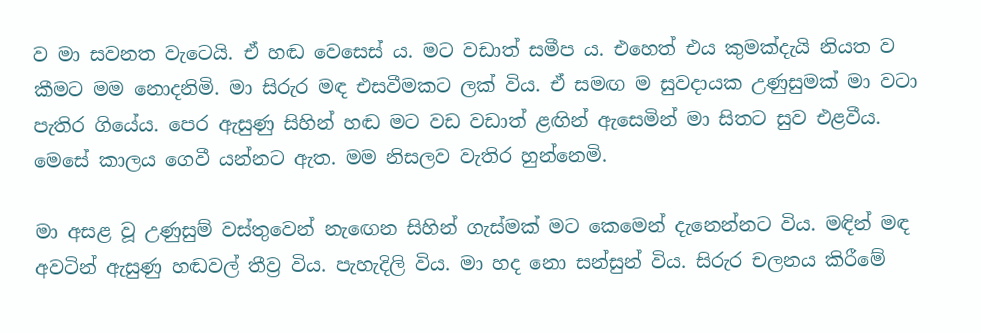ව මා සවනත වැටෙයි. ඒ හඬ වෙසෙස් ය. මට වඩාත් සමීප ය. එහෙත් එය කුමක්දැයි නියත ව කීමට මම නොදනිමි. මා සිරුර මඳ එසවීමකට ලක් විය. ඒ සමඟ ම සුවදායක උණුසුමක් මා වටා පැතිර ගියේය. පෙර ඇසුණු සිහින් හඬ මට වඩ වඩාත් ළඟින් ඇසෙමින් මා සිතට සුව එළවීය. මෙසේ කාලය ගෙවී යන්නට ඇත. මම නිසලව වැතිර හුන්නෙමි.

මා අසළ වූ උණුසුම් වස්තුවෙන් නැඟෙන සිහින් ගැස්මක් මට කෙමෙන් දැනෙන්නට විය. මඳින් මඳ අවටින් ඇසුණු හඬවල් තීව්‍ර විය. පැහැදිලි විය. මා හද නො සන්සුන් විය. සිරුර චලනය කිරීමේ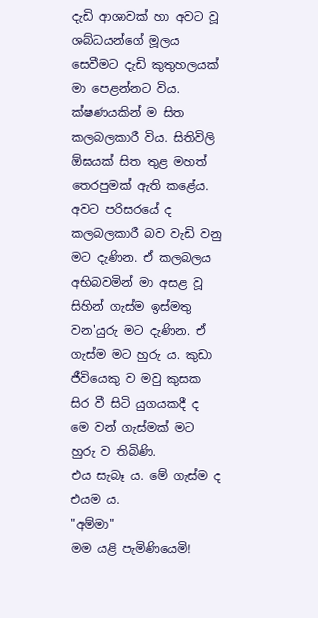දැඩි ආශාවක් හා අවට වූ ශබ්ධයන්ගේ මූලය සෙවීමට දැඩි කුතුහලයක් මා පෙළන්නට විය. ක්ෂණයකින් ම සිත කලබලකාරී විය. සිතිවිලි ඕඝයක් සිත තුළ මහත් තෙරපුමක් ඇති කළේය. අවට පරිසරයේ ද කලබලකාරී බව වැඩි වනු මට දැණින. ඒ කලබලය අභිබවමින් මා අසළ වූ සිහින් ගැස්ම ඉස්මතු වන'යුරු මට දැණින. ඒ ගැස්ම මට හුරු ය. කුඩා ජීවියෙකු ව මවු කුසක සිර වී සිටි යුගයකදී ද මෙ වන් ගැස්මක් මට හුරු ව තිබිණි.
එය සැබෑ ය. මේ ගැස්ම ද එයම ය.
"අම්මා"
මම යළි පැමිණියෙමි!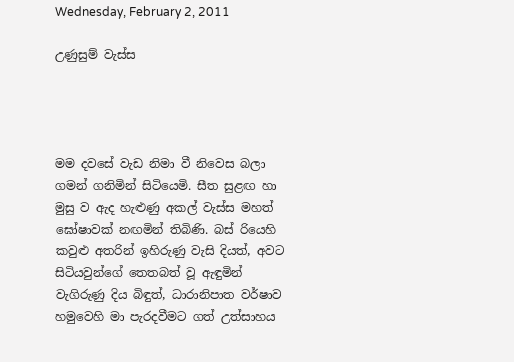Wednesday, February 2, 2011

උණුසුම් වැස්ස




මම දවසේ වැඩ නිමා වී නිවෙස බලා ගමන් ගනිමින් සිටියෙමි. සීත සුළඟ හා මුසු ව ඇද හැළුණු අකල් වැස්ස මහත් ඝෝෂාවක් නඟමින් තිබිණි. බස් රියෙහි කවුළු අතරින් ඉහිරුණු වැසි දියත්, අවට සිටියවුන්ගේ තෙතබත් වූ ඇඳුමින් වැගිරුණු දිය බිඳුත්, ධාරානිපාත වර්ෂාව හමුවෙහි මා පැරදවීමට ගත් උත්සාහය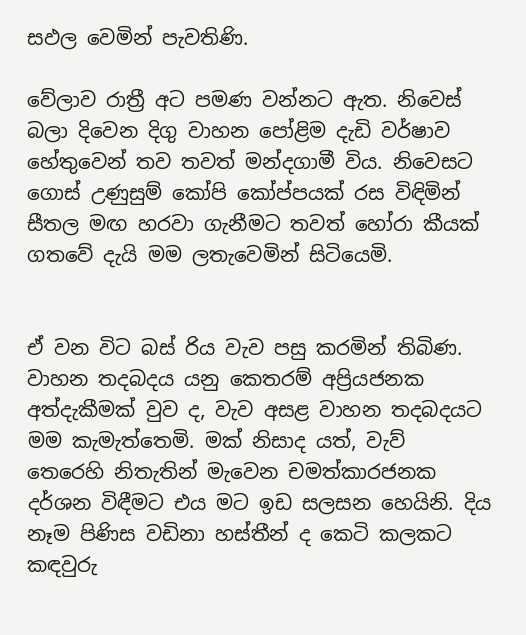සඵල වෙමින් පැවතිණි.

වේලාව රාත්‍රී අට පමණ වන්නට ඇත. නිවෙස් බලා දිවෙන දිගු වාහන පෝළිම දැඩි වර්ෂාව හේතුවෙන් තව තවත් මන්දගාමී විය. නිවෙසට ගොස් උණුසුම් කෝපි කෝප්පයක් රස විඳිමින් සීතල මඟ හරවා ගැනීමට තවත් හෝරා කීයක් ගතවේ දැයි මම ලතැවෙමින් සිටියෙමි.


ඒ වන විට බස් රිය වැව පසු කරමින් තිබිණ. වාහන තදබදය යනු කෙතරම් අප්‍රියජනක අත්දැකීමක් වුව ද, වැව අසළ වාහන තදබදයට මම කැමැත්තෙමි. මක් නිසාද යත්, වැව් තෙරෙහි නිතැතින් මැවෙන චමත්කාරජනක දර්ශන විඳීමට එය මට ඉඩ සලසන හෙයිනි. දිය නෑම පිණිස වඩිනා හස්තීන් ද කෙටි කලකට කඳවුරු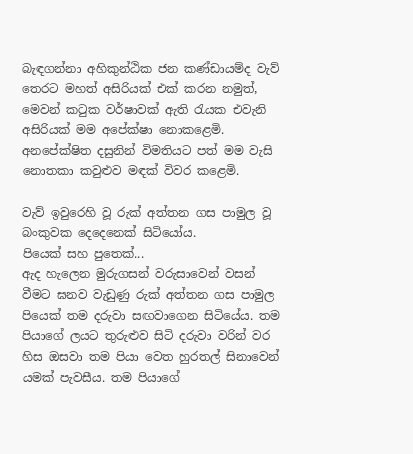බැඳගන්නා අහිකුන්ඨික ජන කණ්ඩායම්ද වැව් තෙරට මහත් අසිරියක් එක් කරන නමුත්, මෙවන් කටුක වර්ෂාවක් ඇති රැයක එවැනි අසිරියක් මම අපේක්ෂා නොකළෙමි. අනපේක්ෂිත දසුනින් විමතියට පත් මම වැසි නොතකා කවුළුව මඳක් විවර කළෙමි.

වැව් ඉවුරෙහි වූ රුක් අත්තන ගස පාමුල වූ බංකුවක දෙදෙනෙක් සිටියෝය.
පියෙක් සහ පුතෙක්...
ඇද හැලෙන මුරුගසන් වරුසාවෙන් වසන් වීමට ඝනව වැඩුණු රුක් අත්තන ගස පාමුල පියෙක් තම දරුවා සඟවාගෙන සිටියේය. තම පියාගේ ලයට තුරුළුව සිටි දරුවා වරින් වර හිස ඔසවා තම පියා වෙත හුරතල් සිනාවෙන් යමක් පැවසීය. තම පියාගේ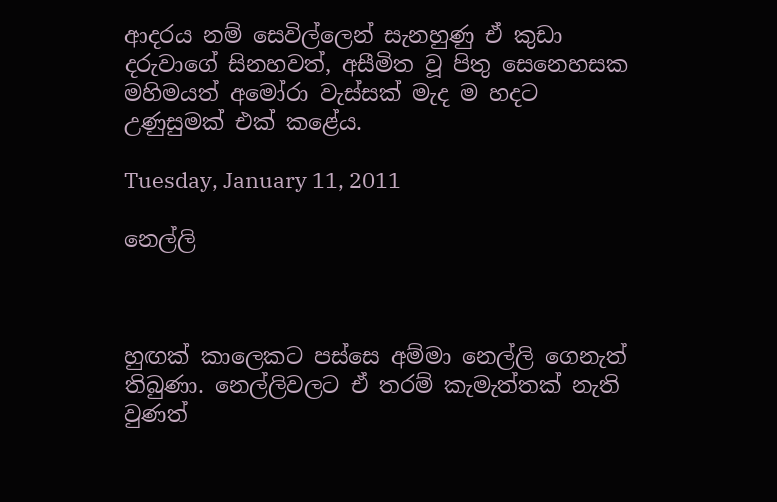ආදරය නම් සෙවිල්ලෙන් සැනහුණු ඒ කුඩා දරුවාගේ සිනහවත්, අසීමිත වූ පිතු සෙනෙහසක මහිමයත් අමෝරා වැස්සක් මැද ම හදට උණුසුමක් එක් කළේය.

Tuesday, January 11, 2011

නෙල්ලි



හුඟක් කාලෙකට පස්සෙ අම්මා නෙල්ලි ගෙනැත් තිබුණා. නෙල්ලිවලට ඒ තරම් කැමැත්තක් නැති වුණත්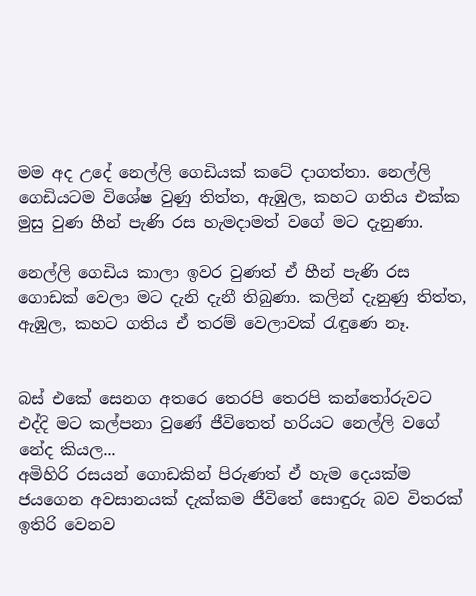මම අද උදේ නෙල්ලි ගෙඩියක් කටේ දාගත්තා. නෙල්ලි ගෙඩියටම විශේෂ වුණු තිත්ත, ඇඹුල, කහට ගතිය එක්ක මුසු වුණ හීන් පැණි රස හැමදාමත් වගේ මට දැනුණා.

නෙල්ලි ගෙඩිය කාලා ඉවර වුණත් ඒ හීන් පැණි රස ගොඩක් වෙලා මට දැනි දැනී තිබුණා. කලින් දැනුණු තිත්ත, ඇඹුල, කහට ගතිය ඒ තරම් වෙලාවක් රැඳුණෙ නෑ.


බස් එකේ සෙනග අතරෙ තෙරපි තෙරපි කන්තෝරුවට එද්දි මට කල්පනා වුණේ ජීවිතෙත් හරියට නෙල්ලි වගේ නේද කියල...
අමිහිරි රසයන් ගොඩකින් පිරුණත් ඒ හැම දෙයක්ම ජයගෙන අවසානයක් දැක්කම ජීවිතේ සොඳුරු බව විතරක් ඉතිරි වෙනව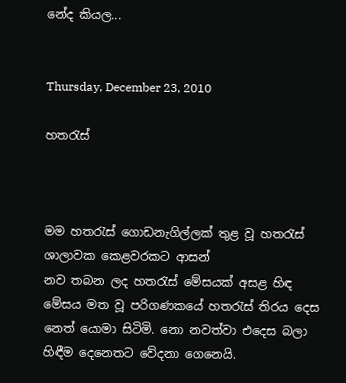නේද කියල...


Thursday, December 23, 2010

හතරැස්



මම හතරැස් ගොඩනැගිල්ලක් තුළ වූ හතරැස් ශාලාවක කෙළවරකට ආසන්
නව තබන ලද හතරැස් මේසයක් අසළ හිඳ මේසය මත වූ පරිගණකයේ හතරැස් තිරය දෙස නෙත් යොමා සිටිමි. නො නවත්වා එදෙස බලා හිඳීම දෙනෙතට වේදනා ගෙනෙයි.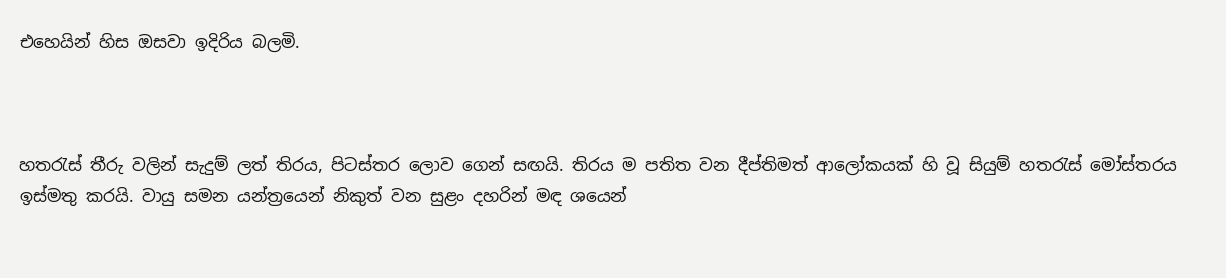එහෙයින් හිස ඔසවා ඉදිරිය බලමි.



හතරැස් තීරු වලින් සැදුම් ලත් තිරය, පිටස්තර ලොව ගෙන් සඟයි. තිරය ම පතිත වන දීප්තිමත් ආලෝකයක් හි වූ සියුම් හතරැස් මෝස්තරය ඉස්මතු කරයි. වායු සමන යන්ත්‍රයෙන් නිකුත් වන සුළං දහරින් මඳ ශයෙන්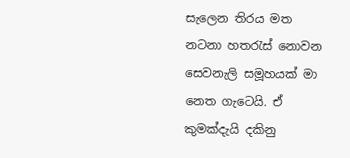සැලෙන තිරය මත නටනා හතරැස් නොවන සෙවනැලි සමූහයක් මා නෙත ගැටෙයි. ඒ කුමක්දැයි දකිනු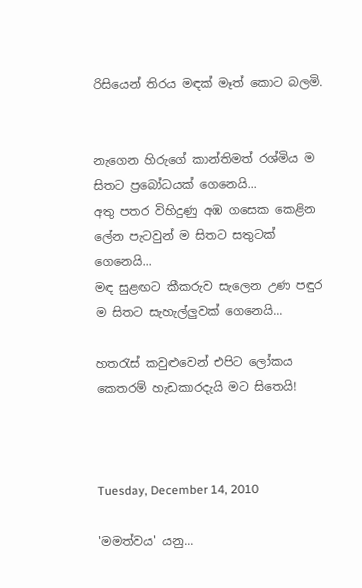රිසියෙන් තිරය මඳක් මෑත් කොට බලමි.


නැගෙන හිරුගේ කාන්තිමත් රශ්මිය ම සිතට ප්‍රබෝධයක් ගෙනෙයි...
අතු පතර විහිදුණු අඹ ගසෙක කෙළින ලේන පැටවුන් ම සිතට සතුටක් ගෙනෙයි...
මඳ සුළඟට කීකරුව සැලෙන උණ පඳුර ම සිතට සැහැල්ලුවක් ගෙනෙයි...

හතරැස් කවුළුවෙන් එපිට ලෝකය කෙතරම් හැඩකාරදැයි මට සිතෙයි!



Tuesday, December 14, 2010

'මමත්වය' යනු...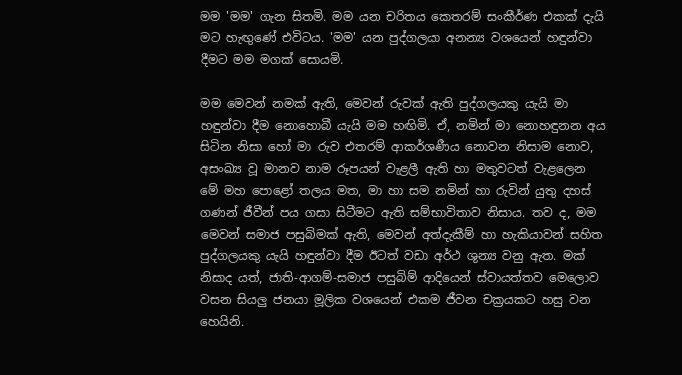මම 'මම' ගැන සිතමි. මම යන චරිතය කෙතරම් සංකීර්ණ එකක් දැයි මට හැඟුණේ එවිටය. 'මම' යන පුද්ගලයා අනන්‍ය වශයෙන් හඳුන්වා දීමට මම මගක් සොයමි.

මම මෙවන් නමක් ඇති, මෙවන් රුවක් ඇති පුද්ගලයකු යැයි මා හඳුන්වා දීම නොහොබී යැයි මම හඟිමි. ඒ, නමින් මා නොහඳුනන අය සිටින නිසා හෝ මා රුව එතරම් ආකර්ශණීය නොවන නිසාම නොව, අසංඛ්‍ය වූ මානව නාම රූපයන් වැළලී ඇති හා මතුවටත් වැළලෙන මේ මහ පොළෝ තලය මත, මා හා සම නමින් හා රුවින් යුතු දහස් ගණන් ජීවීන් පය ගසා සිටීමට ඇති සම්භාවිතාව නිසාය. තව ද, මම මෙවන් සමාජ පසුබිමක් ඇති, මෙවන් අත්දැකීම් හා හැකියාවන් සහිත පුද්ගලයකු යැයි හඳුන්වා දීම ඊටත් වඩා අර්ථ ශුන්‍ය වනු ඇත. මක් නිසාද යත්, ජාති-ආගම්-සමාජ පසුබිම් ආදියෙන් ස්වායත්තව මෙලොව වසන සියලු ජනයා මූලික වශයෙන් එකම ජීවන චක්‍රයකට හසු වන හෙයිනි.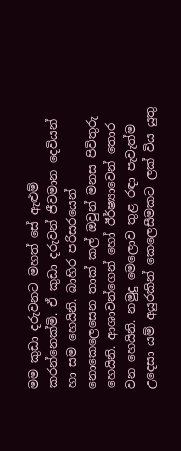මම කුඩා දරුවනට මහත් සේ ඇළුම් කරන්නෙක්මි. ඒ කුඩා දරුවන් ජීවමාන දෙවියන් හා සම හෙයිනි. බාහිර පරිසරයෙන් නොකෙලෙසෙන තාක් කල් ඔවුන් මනස පිවිතුරු හෙයිනි. ආශාවන්ගෙන් හෝ ඊර්ෂ්‍යාවෙන් තොර වන හෙයිනි. නමුදු මෙලොව තුළ රඳා පැවැත්ම උදෙසා යම් අයුරකින් කෙලෙසීමකට ලක් විය යුතු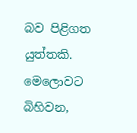බව පිළිගත යුත්තකි. මෙලොවට බිහිවන,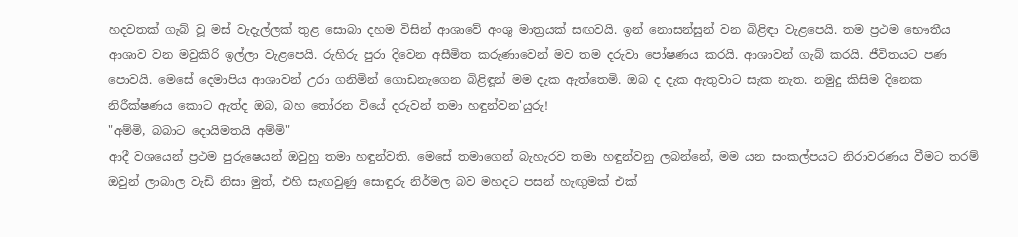හදවතක් ගැබ් වූ මස් වැදැල්ලක් තුළ සොබා දහම විසින් ආශාවේ අංශු මාත්‍රයක් සඟවයි. ඉන් නොසන්සුන් වන බිළිඳා වැළපෙයි. තම ප්‍රථම භෞතීය ආශාව වන මවුකිරි ඉල්ලා වැළපෙයි. රුහිරු පුරා දිවෙන අසීමිත කරුණාවෙන් මව තම දරුවා පෝෂණය කරයි. ආශාවන් ගැබ් කරයි. ජීවිතයට පණ පොවයි. මෙසේ දෙමාපිය ආශාවන් උරා ගනිමින් ගොඩනැගෙන බිළිඳූන් මම දැක ඇත්තෙමි. ඔබ ද දැක ඇතුවාට සැක නැත. නමුදු කිසිම දිනෙක නිරීක්ෂණය කොට ඇත්ද ඔබ, බහ තෝරන වියේ දරුවන් තමා හඳුන්වන'යුරු!
"අම්මි, බබාට දොයිමතයි අම්මි"
ආදී වශයෙන් ප්‍රථම පුරුෂෙයන් ඔවුහු තමා හඳුන්වති. මෙසේ තමාගෙන් බැහැරව තමා හඳුන්වනු ලබන්නේ, මම යන සංකල්පයට නිරාවරණය වීමට තරම් ඔවුන් ලාබාල වැඩි නිසා මුත්, එහි සැඟවුණු සොඳුරු නිර්මල බව මහදට පසන් හැඟුමක් එක්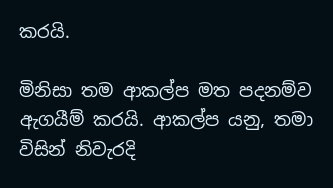කරයි.

මිනිසා තම ආකල්ප මත පදනම්ව ඇගයීම් කරයි. ආකල්ප යනු, තමා විසින් නිවැරදි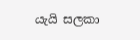යැයි සලකා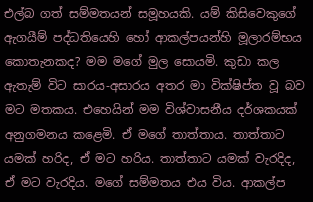එල්බ ගත් සම්මතයන් සමූහයකි. යම් කිසිවෙකුගේ ඇගයීම් පද්ධතියෙහි හෝ ආකල්පයන්හි මූලාරම්භය කොතැනකද? මම මගේ මුල සොයමි. කුඩා කල ඇතැම් විට සාරය-අසාරය අතර මා වික්ෂිප්ත වූ බව මට මතකය. එහෙයින් මම විශ්වාසනීය දර්ශකයක් අනුගමනය කළෙමි. ඒ මගේ තාත්තාය. තාත්තාට යමක් හරිද, ඒ මට හරිය. තාත්තාට යමක් වැරදිද, ඒ මට වැරදිය. මගේ සම්මතය එය විය. ආකල්ප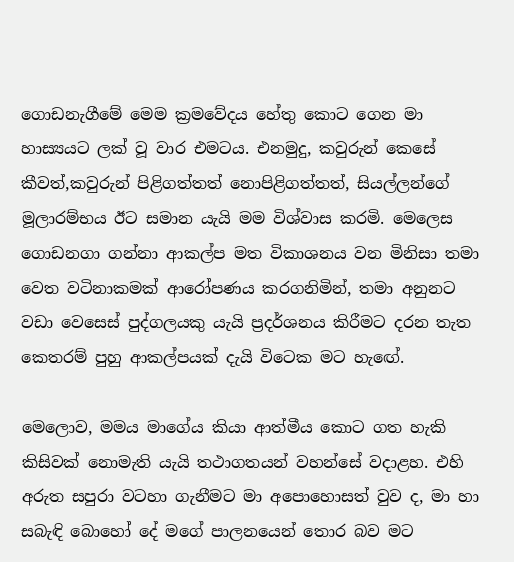ගොඩනැගීමේ මෙම ක්‍රමවේදය හේතු කොට ගෙන මා හාස්‍යයට ලක් වූ වාර එමටය. එනමුදු, කවුරුන් කෙසේ කීවත්,කවුරුන් පිළිගත්තත් නොපිළිගත්තත්, සියල්ලන්ගේ මූලාරම්භය ඊට සමාන යැයි මම විශ්වාස කරමි. මෙලෙස ගොඩනගා ගන්නා ආකල්ප මත විකාශනය වන මිනිසා තමා වෙත වටිනාකමක් ආරෝපණය කරගනිමින්, තමා අනුනට වඩා වෙසෙස් පුද්ගලයකු යැයි ප්‍රදර්ශනය කිරීමට දරන තැත කෙතරම් පුහු ආකල්පයක් දැයි විටෙක මට හැඟේ.

මෙලොව, මමය මාගේය කියා ආත්මීය කොට ගත හැකි කිසිවක් නොමැති යැයි තථාගතයන් වහන්සේ වදාළහ. එහි අරුත සපුරා වටහා ගැනීමට මා අපොහොසත් වුව ද, මා හා සබැඳි බොහෝ දේ මගේ පාලනයෙන් තොර බව මට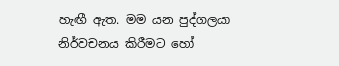හැඟී ඇත. මම යන පුද්ගලයා නිර්වචනය කිරීමට හෝ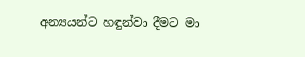අන්‍යයන්ට හඳුන්වා දීමට මා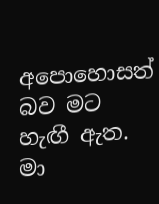අපොහොසත් බව මට හැඟී ඇත. මා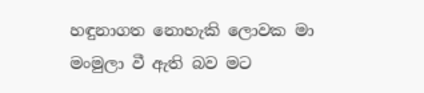හඳුනාගත නොහැකි ලොවක මා මංමුලා වී ඇති බව මට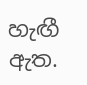හැඟී ඇත.